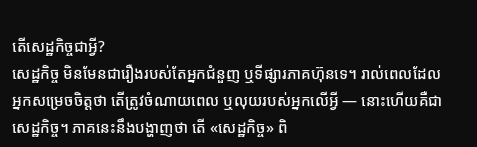តើសេដ្ឋកិច្ចជាអ្វី?
សេដ្ឋកិច្ច មិនមែនជារឿងរបស់តែអ្នកជំនួញ ឬទីផ្សារភាគហ៊ុនទេ។ រាល់ពេលដែលអ្នកសម្រេចចិត្តថា តើត្រូវចំណាយពេល ឬលុយរបស់អ្នកលើអ្វី — នោះហើយគឺជាសេដ្ឋកិច្ច។ ភាគនេះនឹងបង្ហាញថា តើ «សេដ្ឋកិច្ច» ពិ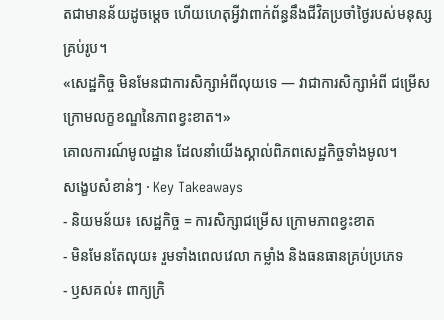តជាមានន័យដូចម្តេច ហើយហេតុអ្វីវាពាក់ព័ន្ធនឹងជីវិតប្រចាំថ្ងៃរបស់មនុស្សគ្រប់រូប។
«សេដ្ឋកិច្ច មិនមែនជាការសិក្សាអំពីលុយទេ — វាជាការសិក្សាអំពី ជម្រើស ក្រោមលក្ខខណ្ឌនៃភាពខ្វះខាត។»
គោលការណ៍មូលដ្ឋាន ដែលនាំយើងស្គាល់ពិភពសេដ្ឋកិច្ចទាំងមូល។
សង្ខេបសំខាន់ៗ · Key Takeaways
- និយមន័យ៖ សេដ្ឋកិច្ច = ការសិក្សាជម្រើស ក្រោមភាពខ្វះខាត
- មិនមែនតែលុយ៖ រួមទាំងពេលវេលា កម្លាំង និងធនធានគ្រប់ប្រភេទ
- ឫសគល់៖ ពាក្យក្រិ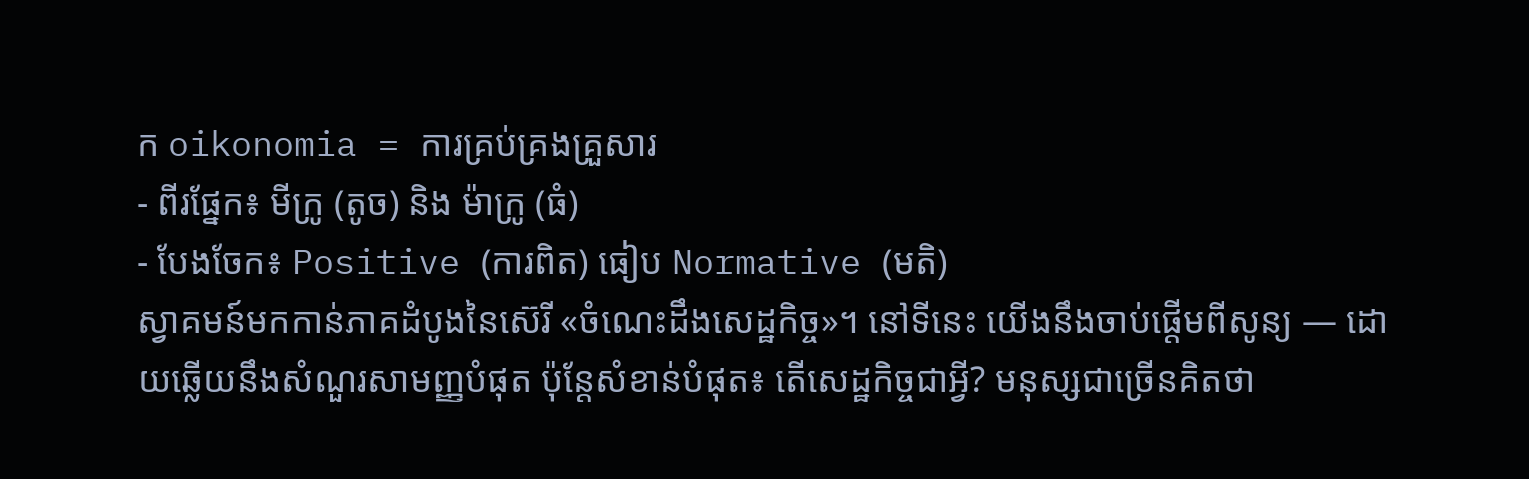ក oikonomia = ការគ្រប់គ្រងគ្រួសារ
- ពីរផ្នែក៖ មីក្រូ (តូច) និង ម៉ាក្រូ (ធំ)
- បែងចែក៖ Positive (ការពិត) ធៀប Normative (មតិ)
ស្វាគមន៍មកកាន់ភាគដំបូងនៃស៊េរី «ចំណេះដឹងសេដ្ឋកិច្ច»។ នៅទីនេះ យើងនឹងចាប់ផ្តើមពីសូន្យ — ដោយឆ្លើយនឹងសំណួរសាមញ្ញបំផុត ប៉ុន្តែសំខាន់បំផុត៖ តើសេដ្ឋកិច្ចជាអ្វី? មនុស្សជាច្រើនគិតថា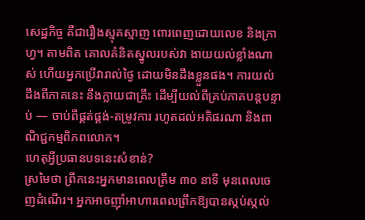សេដ្ឋកិច្ច គឺជារឿងស្មុគស្មាញ ពោរពេញដោយលេខ និងក្រាហ្វ។ តាមពិត គោលគំនិតស្នូលរបស់វា ងាយយល់ខ្លាំងណាស់ ហើយអ្នកប្រើវារាល់ថ្ងៃ ដោយមិនដឹងខ្លួនផង។ ការយល់ដឹងពីភាគនេះ នឹងក្លាយជាគ្រឹះ ដើម្បីយល់ពីគ្រប់ភាគបន្តបន្ទាប់ — ចាប់ពីផ្គត់ផ្គង់-តម្រូវការ រហូតដល់អតិផរណា និងពាណិជ្ជកម្មពិភពលោក។
ហេតុអ្វីប្រធានបទនេះសំខាន់?
ស្រមៃថា ព្រឹកនេះអ្នកមានពេលត្រឹម ៣០ នាទី មុនពេលចេញដំណើរ។ អ្នកអាចញ៉ាំអាហារពេលព្រឹកឱ្យបានស្កប់ស្កល់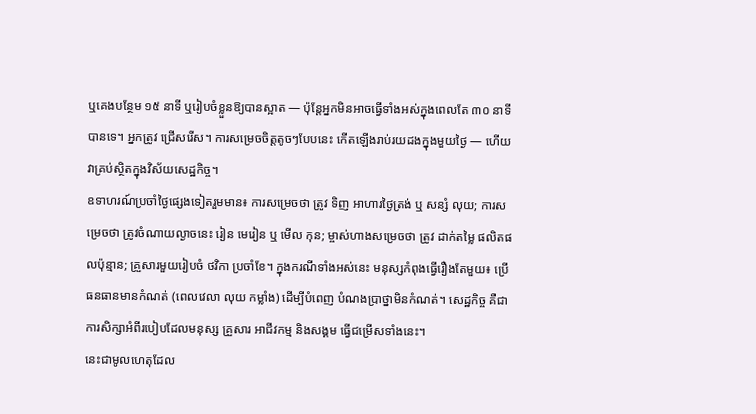ឬគេងបន្ថែម ១៥ នាទី ឬរៀបចំខ្លួនឱ្យបានស្អាត — ប៉ុន្តែអ្នកមិនអាចធ្វើទាំងអស់ក្នុងពេលតែ ៣០ នាទីបានទេ។ អ្នកត្រូវ ជ្រើសរើស។ ការសម្រេចចិត្តតូចៗបែបនេះ កើតឡើងរាប់រយដងក្នុងមួយថ្ងៃ — ហើយវាគ្រប់ស្ថិតក្នុងវិស័យសេដ្ឋកិច្ច។
ឧទាហរណ៍ប្រចាំថ្ងៃផ្សេងទៀតរួមមាន៖ ការសម្រេចថា ត្រូវ ទិញ អាហារថ្ងៃត្រង់ ឬ សន្សំ លុយ; ការសម្រេចថា ត្រូវចំណាយល្ងាចនេះ រៀន មេរៀន ឬ មើល កុន; ម្ចាស់ហាងសម្រេចថា ត្រូវ ដាក់តម្លៃ ផលិតផលប៉ុន្មាន; គ្រួសារមួយរៀបចំ ថវិកា ប្រចាំខែ។ ក្នុងករណីទាំងអស់នេះ មនុស្សកំពុងធ្វើរឿងតែមួយ៖ ប្រើ ធនធានមានកំណត់ (ពេលវេលា លុយ កម្លាំង) ដើម្បីបំពេញ បំណងប្រាថ្នាមិនកំណត់។ សេដ្ឋកិច្ច គឺជាការសិក្សាអំពីរបៀបដែលមនុស្ស គ្រួសារ អាជីវកម្ម និងសង្គម ធ្វើជម្រើសទាំងនេះ។
នេះជាមូលហេតុដែល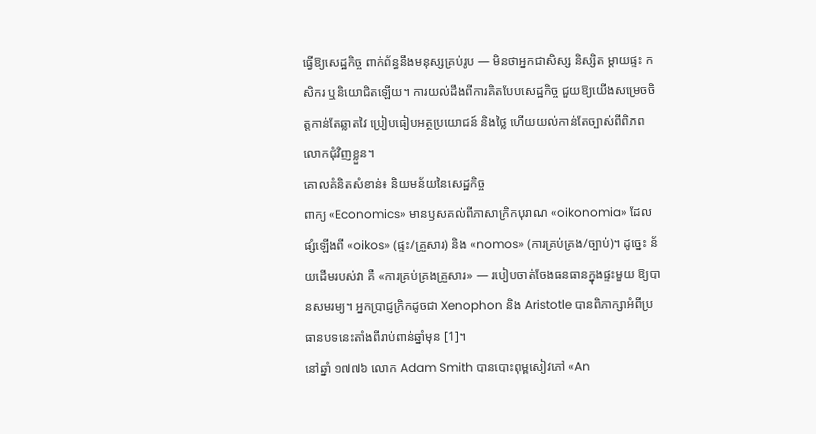ធ្វើឱ្យសេដ្ឋកិច្ច ពាក់ព័ន្ធនឹងមនុស្សគ្រប់រូប — មិនថាអ្នកជាសិស្ស និស្សិត ម្តាយផ្ទះ កសិករ ឬនិយោជិតឡើយ។ ការយល់ដឹងពីការគិតបែបសេដ្ឋកិច្ច ជួយឱ្យយើងសម្រេចចិត្តកាន់តែឆ្លាតវៃ ប្រៀបធៀបអត្ថប្រយោជន៍ និងថ្លៃ ហើយយល់កាន់តែច្បាស់ពីពិភពលោកជុំវិញខ្លួន។
គោលគំនិតសំខាន់៖ និយមន័យនៃសេដ្ឋកិច្ច
ពាក្យ «Economics» មានឫសគល់ពីភាសាក្រិកបុរាណ «oikonomia» ដែលផ្សំឡើងពី «oikos» (ផ្ទះ/គ្រួសារ) និង «nomos» (ការគ្រប់គ្រង/ច្បាប់)។ ដូច្នេះ ន័យដើមរបស់វា គឺ «ការគ្រប់គ្រងគ្រួសារ» — របៀបចាត់ចែងធនធានក្នុងផ្ទះមួយ ឱ្យបានសមរម្យ។ អ្នកប្រាជ្ញក្រិកដូចជា Xenophon និង Aristotle បានពិភាក្សាអំពីប្រធានបទនេះតាំងពីរាប់ពាន់ឆ្នាំមុន [1]។
នៅឆ្នាំ ១៧៧៦ លោក Adam Smith បានបោះពុម្ពសៀវភៅ «An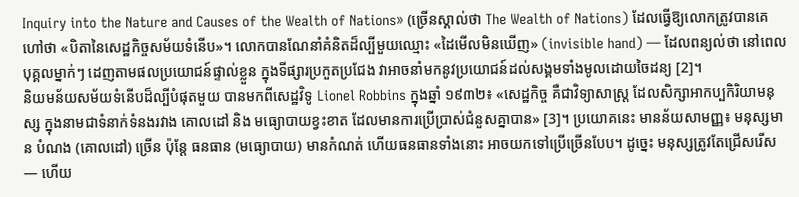Inquiry into the Nature and Causes of the Wealth of Nations» (ច្រើនស្គាល់ថា The Wealth of Nations) ដែលធ្វើឱ្យលោកត្រូវបានគេហៅថា «បិតានៃសេដ្ឋកិច្ចសម័យទំនើប»។ លោកបានណែនាំគំនិតដ៏ល្បីមួយឈ្មោះ «ដៃមើលមិនឃើញ» (invisible hand) — ដែលពន្យល់ថា នៅពេលបុគ្គលម្នាក់ៗ ដេញតាមផលប្រយោជន៍ផ្ទាល់ខ្លួន ក្នុងទីផ្សារប្រកួតប្រជែង វាអាចនាំមកនូវប្រយោជន៍ដល់សង្គមទាំងមូលដោយចៃដន្យ [2]។
និយមន័យសម័យទំនើបដ៏ល្បីបំផុតមួយ បានមកពីសេដ្ឋវិទូ Lionel Robbins ក្នុងឆ្នាំ ១៩៣២៖ «សេដ្ឋកិច្ច គឺជាវិទ្យាសាស្ត្រ ដែលសិក្សាអាកប្បកិរិយាមនុស្ស ក្នុងនាមជាទំនាក់ទំនងរវាង គោលដៅ និង មធ្យោបាយខ្វះខាត ដែលមានការប្រើប្រាស់ជំនួសគ្នាបាន» [3]។ ប្រយោគនេះ មានន័យសាមញ្ញ៖ មនុស្សមាន បំណង (គោលដៅ) ច្រើន ប៉ុន្តែ ធនធាន (មធ្យោបាយ) មានកំណត់ ហើយធនធានទាំងនោះ អាចយកទៅប្រើច្រើនបែប។ ដូច្នេះ មនុស្សត្រូវតែជ្រើសរើស — ហើយ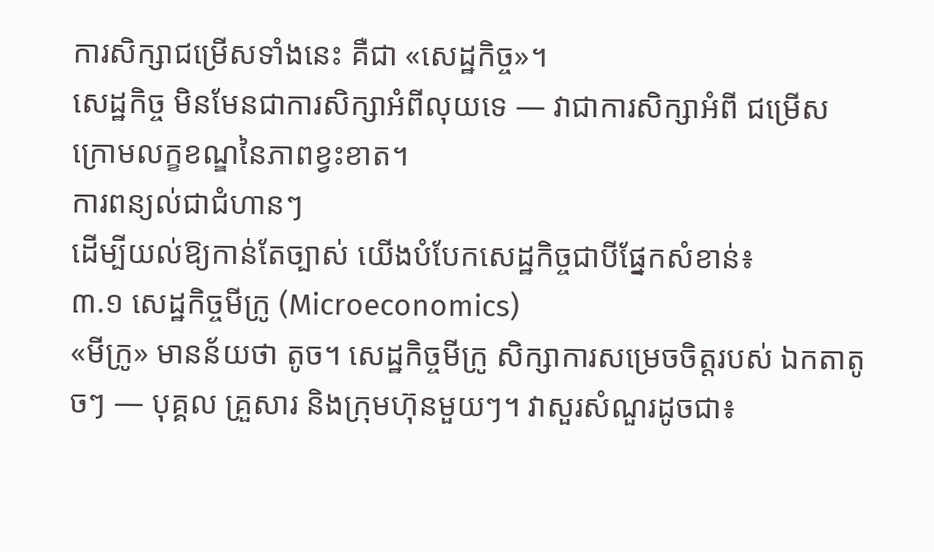ការសិក្សាជម្រើសទាំងនេះ គឺជា «សេដ្ឋកិច្ច»។
សេដ្ឋកិច្ច មិនមែនជាការសិក្សាអំពីលុយទេ — វាជាការសិក្សាអំពី ជម្រើស ក្រោមលក្ខខណ្ឌនៃភាពខ្វះខាត។
ការពន្យល់ជាជំហានៗ
ដើម្បីយល់ឱ្យកាន់តែច្បាស់ យើងបំបែកសេដ្ឋកិច្ចជាបីផ្នែកសំខាន់៖
៣.១ សេដ្ឋកិច្ចមីក្រូ (Microeconomics)
«មីក្រូ» មានន័យថា តូច។ សេដ្ឋកិច្ចមីក្រូ សិក្សាការសម្រេចចិត្តរបស់ ឯកតាតូចៗ — បុគ្គល គ្រួសារ និងក្រុមហ៊ុនមួយៗ។ វាសួរសំណួរដូចជា៖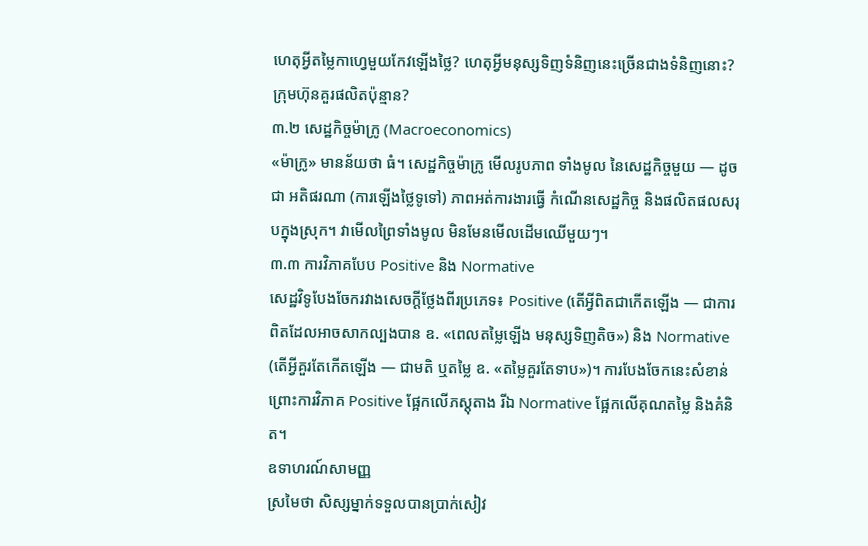ហេតុអ្វីតម្លៃកាហ្វេមួយកែវឡើងថ្លៃ? ហេតុអ្វីមនុស្សទិញទំនិញនេះច្រើនជាងទំនិញនោះ? ក្រុមហ៊ុនគួរផលិតប៉ុន្មាន?
៣.២ សេដ្ឋកិច្ចម៉ាក្រូ (Macroeconomics)
«ម៉ាក្រូ» មានន័យថា ធំ។ សេដ្ឋកិច្ចម៉ាក្រូ មើលរូបភាព ទាំងមូល នៃសេដ្ឋកិច្ចមួយ — ដូចជា អតិផរណា (ការឡើងថ្លៃទូទៅ) ភាពអត់ការងារធ្វើ កំណើនសេដ្ឋកិច្ច និងផលិតផលសរុបក្នុងស្រុក។ វាមើលព្រៃទាំងមូល មិនមែនមើលដើមឈើមួយៗ។
៣.៣ ការវិភាគបែប Positive និង Normative
សេដ្ឋវិទូបែងចែករវាងសេចក្តីថ្លែងពីរប្រភេទ៖ Positive (តើអ្វីពិតជាកើតឡើង — ជាការពិតដែលអាចសាកល្បងបាន ឧ. «ពេលតម្លៃឡើង មនុស្សទិញតិច») និង Normative (តើអ្វីគួរតែកើតឡើង — ជាមតិ ឬតម្លៃ ឧ. «តម្លៃគួរតែទាប»)។ ការបែងចែកនេះសំខាន់ ព្រោះការវិភាគ Positive ផ្អែកលើភស្តុតាង រីឯ Normative ផ្អែកលើគុណតម្លៃ និងគំនិត។
ឧទាហរណ៍សាមញ្ញ
ស្រមៃថា សិស្សម្នាក់ទទួលបានប្រាក់សៀវ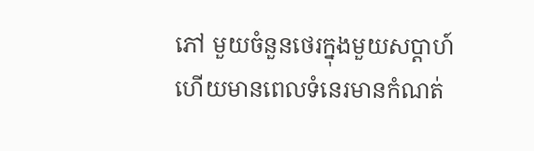ភៅ មួយចំនួនថេរក្នុងមួយសប្តាហ៍ ហើយមានពេលទំនេរមានកំណត់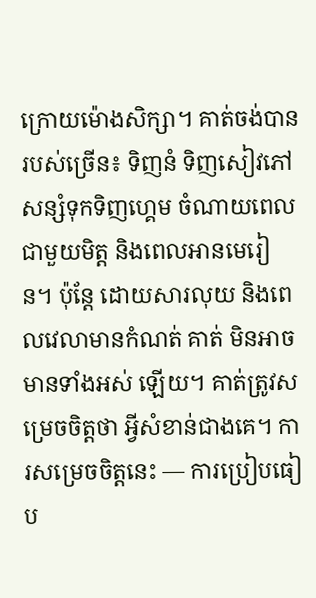ក្រោយម៉ោងសិក្សា។ គាត់ចង់បានរបស់ច្រើន៖ ទិញនំ ទិញសៀវភៅ សន្សំទុកទិញហ្គេម ចំណាយពេលជាមួយមិត្ត និងពេលអានមេរៀន។ ប៉ុន្តែ ដោយសារលុយ និងពេលវេលាមានកំណត់ គាត់ មិនអាចមានទាំងអស់ ឡើយ។ គាត់ត្រូវសម្រេចចិត្តថា អ្វីសំខាន់ជាងគេ។ ការសម្រេចចិត្តនេះ — ការប្រៀបធៀប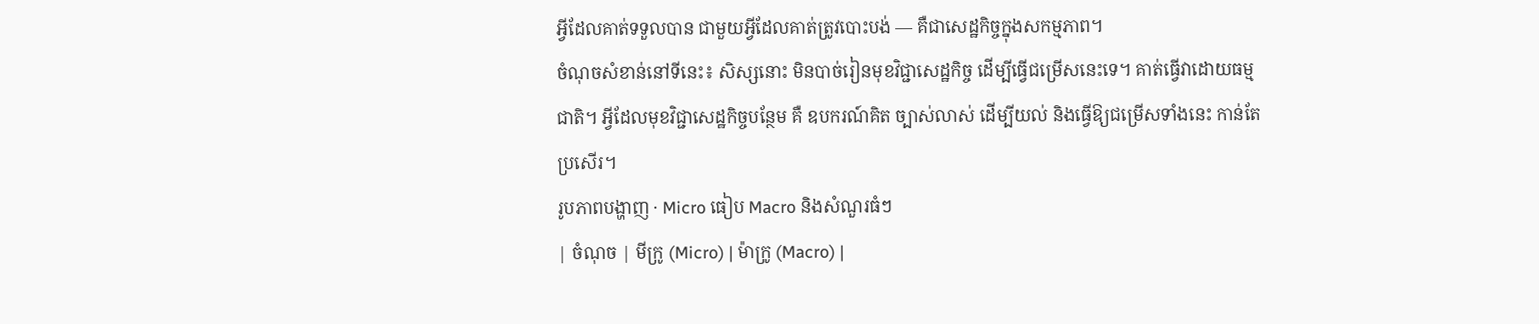អ្វីដែលគាត់ទទួលបាន ជាមួយអ្វីដែលគាត់ត្រូវបោះបង់ — គឺជាសេដ្ឋកិច្ចក្នុងសកម្មភាព។
ចំណុចសំខាន់នៅទីនេះ៖ សិស្សនោះ មិនបាច់រៀនមុខវិជ្ជាសេដ្ឋកិច្ច ដើម្បីធ្វើជម្រើសនេះទេ។ គាត់ធ្វើវាដោយធម្មជាតិ។ អ្វីដែលមុខវិជ្ជាសេដ្ឋកិច្ចបន្ថែម គឺ ឧបករណ៍គិត ច្បាស់លាស់ ដើម្បីយល់ និងធ្វើឱ្យជម្រើសទាំងនេះ កាន់តែប្រសើរ។
រូបភាពបង្ហាញ · Micro ធៀប Macro និងសំណួរធំៗ
| ចំណុច | មីក្រូ (Micro) | ម៉ាក្រូ (Macro) |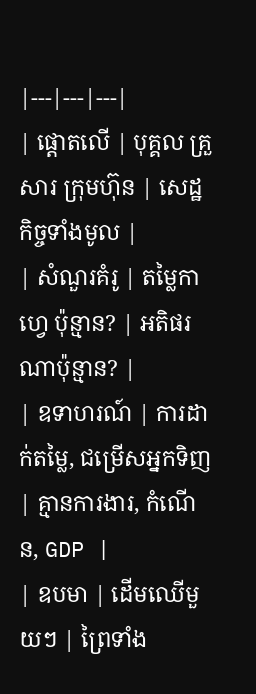|---|---|---|
| ផ្តោតលើ | បុគ្គល គ្រួសារ ក្រុមហ៊ុន | សេដ្ឋកិច្ចទាំងមូល |
| សំណួរគំរូ | តម្លៃកាហ្វេ ប៉ុន្មាន? | អតិផរណាប៉ុន្មាន? |
| ឧទាហរណ៍ | ការដាក់តម្លៃ, ជម្រើសអ្នកទិញ | គ្មានការងារ, កំណើន, GDP |
| ឧបមា | ដើមឈើមួយៗ | ព្រៃទាំង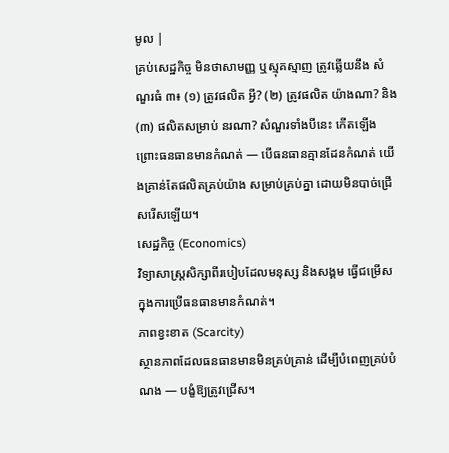មូល |
គ្រប់សេដ្ឋកិច្ច មិនថាសាមញ្ញ ឬស្មុគស្មាញ ត្រូវឆ្លើយនឹង សំណួរធំ ៣៖ (១) ត្រូវផលិត អ្វី? (២) ត្រូវផលិត យ៉ាងណា? និង (៣) ផលិតសម្រាប់ នរណា? សំណួរទាំងបីនេះ កើតឡើងព្រោះធនធានមានកំណត់ — បើធនធានគ្មានដែនកំណត់ យើងគ្រាន់តែផលិតគ្រប់យ៉ាង សម្រាប់គ្រប់គ្នា ដោយមិនបាច់ជ្រើសរើសឡើយ។
សេដ្ឋកិច្ច (Economics)
វិទ្យាសាស្ត្រសិក្សាពីរបៀបដែលមនុស្ស និងសង្គម ធ្វើជម្រើស ក្នុងការប្រើធនធានមានកំណត់។
ភាពខ្វះខាត (Scarcity)
ស្ថានភាពដែលធនធានមានមិនគ្រប់គ្រាន់ ដើម្បីបំពេញគ្រប់បំណង — បង្ខំឱ្យត្រូវជ្រើស។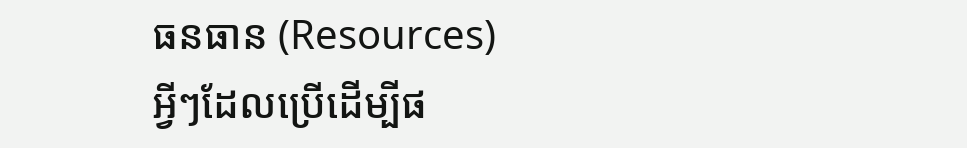ធនធាន (Resources)
អ្វីៗដែលប្រើដើម្បីផ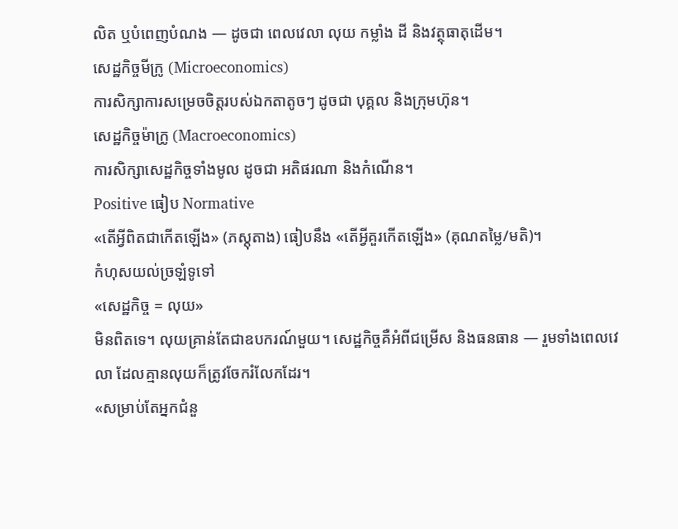លិត ឬបំពេញបំណង — ដូចជា ពេលវេលា លុយ កម្លាំង ដី និងវត្ថុធាតុដើម។
សេដ្ឋកិច្ចមីក្រូ (Microeconomics)
ការសិក្សាការសម្រេចចិត្តរបស់ឯកតាតូចៗ ដូចជា បុគ្គល និងក្រុមហ៊ុន។
សេដ្ឋកិច្ចម៉ាក្រូ (Macroeconomics)
ការសិក្សាសេដ្ឋកិច្ចទាំងមូល ដូចជា អតិផរណា និងកំណើន។
Positive ធៀប Normative
«តើអ្វីពិតជាកើតឡើង» (ភស្តុតាង) ធៀបនឹង «តើអ្វីគួរកើតឡើង» (គុណតម្លៃ/មតិ)។
កំហុសយល់ច្រឡំទូទៅ
«សេដ្ឋកិច្ច = លុយ»
មិនពិតទេ។ លុយគ្រាន់តែជាឧបករណ៍មួយ។ សេដ្ឋកិច្ចគឺអំពីជម្រើស និងធនធាន — រួមទាំងពេលវេលា ដែលគ្មានលុយក៏ត្រូវចែករំលែកដែរ។
«សម្រាប់តែអ្នកជំនួ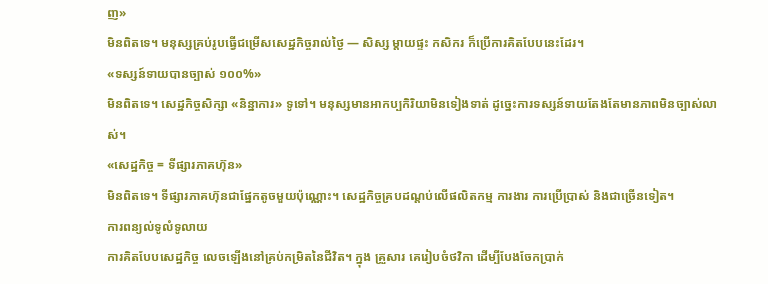ញ»
មិនពិតទេ។ មនុស្សគ្រប់រូបធ្វើជម្រើសសេដ្ឋកិច្ចរាល់ថ្ងៃ — សិស្ស ម្តាយផ្ទះ កសិករ ក៏ប្រើការគិតបែបនេះដែរ។
«ទស្សន៍ទាយបានច្បាស់ ១០០%»
មិនពិតទេ។ សេដ្ឋកិច្ចសិក្សា «និន្នាការ» ទូទៅ។ មនុស្សមានអាកប្បកិរិយាមិនទៀងទាត់ ដូច្នេះការទស្សន៍ទាយតែងតែមានភាពមិនច្បាស់លាស់។
«សេដ្ឋកិច្ច = ទីផ្សារភាគហ៊ុន»
មិនពិតទេ។ ទីផ្សារភាគហ៊ុនជាផ្នែកតូចមួយប៉ុណ្ណោះ។ សេដ្ឋកិច្ចគ្របដណ្តប់លើផលិតកម្ម ការងារ ការប្រើប្រាស់ និងជាច្រើនទៀត។
ការពន្យល់ទូលំទូលាយ
ការគិតបែបសេដ្ឋកិច្ច លេចឡើងនៅគ្រប់កម្រិតនៃជីវិត។ ក្នុង គ្រួសារ គេរៀបចំថវិកា ដើម្បីបែងចែកប្រាក់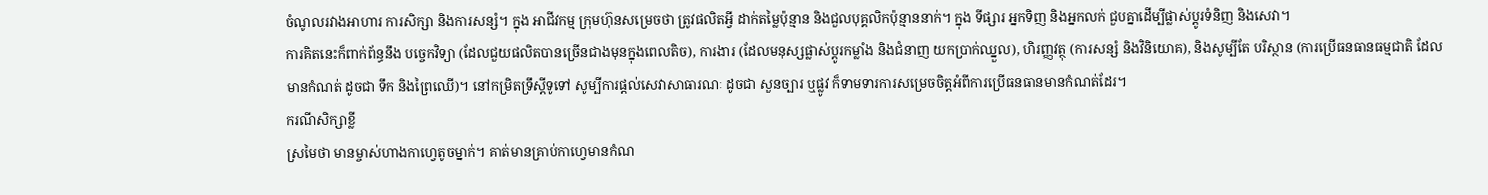ចំណូលរវាងអាហារ ការសិក្សា និងការសន្សំ។ ក្នុង អាជីវកម្ម ក្រុមហ៊ុនសម្រេចថា ត្រូវផលិតអ្វី ដាក់តម្លៃប៉ុន្មាន និងជួលបុគ្គលិកប៉ុន្មាននាក់។ ក្នុង ទីផ្សារ អ្នកទិញ និងអ្នកលក់ ជួបគ្នាដើម្បីផ្លាស់ប្តូរទំនិញ និងសេវា។
ការគិតនេះក៏ពាក់ព័ន្ធនឹង បច្ចេកវិទ្យា (ដែលជួយផលិតបានច្រើនជាងមុនក្នុងពេលតិច), ការងារ (ដែលមនុស្សផ្លាស់ប្តូរកម្លាំង និងជំនាញ យកប្រាក់ឈ្នួល), ហិរញ្ញវត្ថុ (ការសន្សំ និងវិនិយោគ), និងសូម្បីតែ បរិស្ថាន (ការប្រើធនធានធម្មជាតិ ដែលមានកំណត់ ដូចជា ទឹក និងព្រៃឈើ)។ នៅកម្រិតទ្រឹស្តីទូទៅ សូម្បីការផ្តល់សេវាសាធារណៈ ដូចជា សួនច្បារ ឬផ្លូវ ក៏ទាមទារការសម្រេចចិត្តអំពីការប្រើធនធានមានកំណត់ដែរ។
ករណីសិក្សាខ្លី
ស្រមៃថា មានម្ចាស់ហាងកាហ្វេតូចម្នាក់។ គាត់មានគ្រាប់កាហ្វេមានកំណ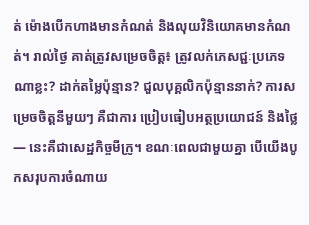ត់ ម៉ោងបើកហាងមានកំណត់ និងលុយវិនិយោគមានកំណត់។ រាល់ថ្ងៃ គាត់ត្រូវសម្រេចចិត្ត៖ ត្រូវលក់ភេសជ្ជៈប្រភេទណាខ្លះ? ដាក់តម្លៃប៉ុន្មាន? ជួលបុគ្គលិកប៉ុន្មាននាក់? ការសម្រេចចិត្តនីមួយៗ គឺជាការ ប្រៀបធៀបអត្ថប្រយោជន៍ និងថ្លៃ — នេះគឺជាសេដ្ឋកិច្ចមីក្រូ។ ខណៈពេលជាមួយគ្នា បើយើងបូកសរុបការចំណាយ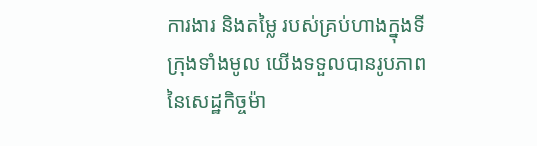ការងារ និងតម្លៃ របស់គ្រប់ហាងក្នុងទីក្រុងទាំងមូល យើងទទួលបានរូបភាពនៃសេដ្ឋកិច្ចម៉ា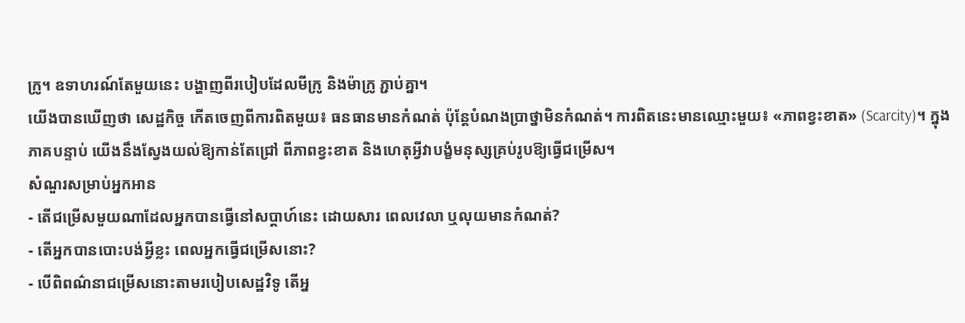ក្រូ។ ឧទាហរណ៍តែមួយនេះ បង្ហាញពីរបៀបដែលមីក្រូ និងម៉ាក្រូ ភ្ជាប់គ្នា។
យើងបានឃើញថា សេដ្ឋកិច្ច កើតចេញពីការពិតមួយ៖ ធនធានមានកំណត់ ប៉ុន្តែបំណងប្រាថ្នាមិនកំណត់។ ការពិតនេះមានឈ្មោះមួយ៖ «ភាពខ្វះខាត» (Scarcity)។ ក្នុង ភាគបន្ទាប់ យើងនឹងស្វែងយល់ឱ្យកាន់តែជ្រៅ ពីភាពខ្វះខាត និងហេតុអ្វីវាបង្ខំមនុស្សគ្រប់រូបឱ្យធ្វើជម្រើស។
សំណួរសម្រាប់អ្នកអាន
- តើជម្រើសមួយណាដែលអ្នកបានធ្វើនៅសប្តាហ៍នេះ ដោយសារ ពេលវេលា ឬលុយមានកំណត់?
- តើអ្នកបានបោះបង់អ្វីខ្លះ ពេលអ្នកធ្វើជម្រើសនោះ?
- បើពិពណ៌នាជម្រើសនោះតាមរបៀបសេដ្ឋវិទូ តើអ្ន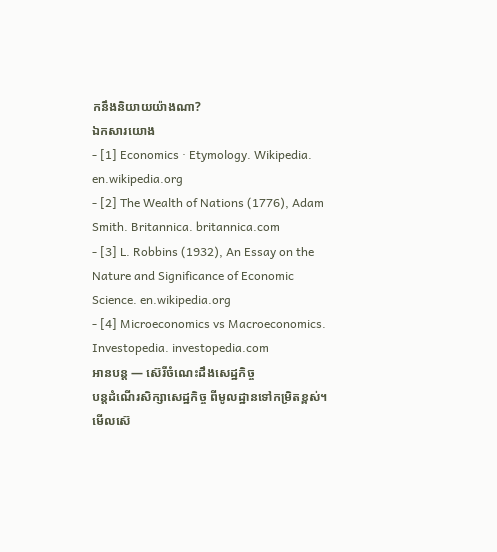កនឹងនិយាយយ៉ាងណា?
ឯកសារយោង
- [1] Economics · Etymology. Wikipedia. en.wikipedia.org
- [2] The Wealth of Nations (1776), Adam Smith. Britannica. britannica.com
- [3] L. Robbins (1932), An Essay on the Nature and Significance of Economic Science. en.wikipedia.org
- [4] Microeconomics vs Macroeconomics. Investopedia. investopedia.com
អានបន្ត — ស៊េរីចំណេះដឹងសេដ្ឋកិច្ច
បន្តដំណើរសិក្សាសេដ្ឋកិច្ច ពីមូលដ្ឋានទៅកម្រិតខ្ពស់។
មើលស៊េ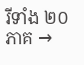រីទាំង ២០ ភាគ →